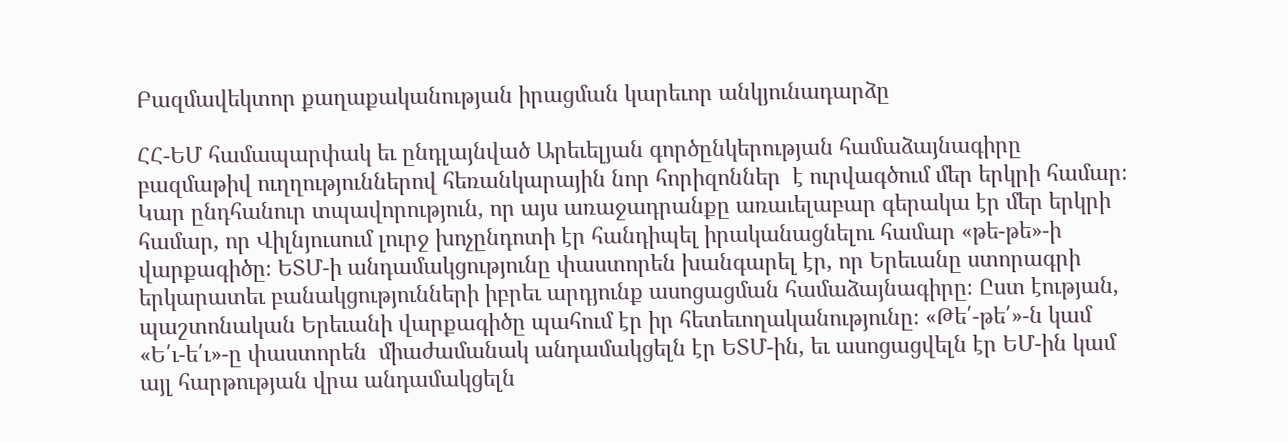Բազմավեկտոր քաղաքականության իրացման կարեւոր անկյունադարձը

ՀՀ-ԵՄ համապարփակ եւ ընդլայնված Արեւելյան գործընկերության համաձայնագիրը բազմաթիվ ուղղություններով հեռանկարային նոր հորիզոններ  է ուրվագծում մեր երկրի համար։ Կար ընդհանուր տպավորություն, որ այս առաջադրանքը առաւելաբար գերակա էր մեր երկրի համար, որ Վիլնյուսում լուրջ խոչընդոտի էր հանդիպել իրականացնելու համար «թե-թե»-ի վարքագիծը։ ԵՏՄ-ի անդամակցությունը փաստորեն խանգարել էր, որ Երեւանը ստորագրի երկարատեւ բանակցությունների իբրեւ արդյունք ասոցացման համաձայնագիրը։ Ըստ էության, պաշտոնական Երեւանի վարքագիծը պահում էր իր հետեւողականությունը։ «Թե՛-թե՛»-ն կամ «Ե՛ւ-ե՛ւ»-ը փաստորեն  միաժամանակ անդամակցելն էր ԵՏՄ-ին, եւ ասոցացվելն էր ԵՄ-ին կամ այլ հարթության վրա անդամակցելն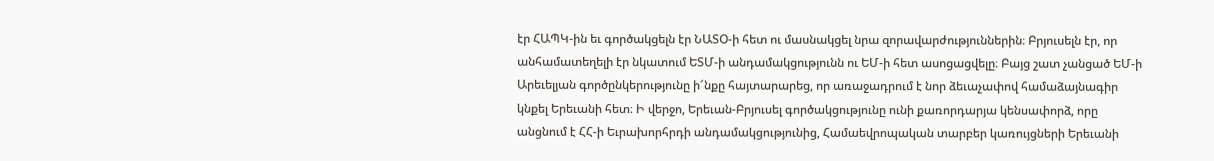էր ՀԱՊԿ-ին եւ գործակցելն էր ՆԱՏՕ-ի հետ ու մասնակցել նրա զորավարժություններին։ Բրյուսելն էր, որ անհամատեղելի էր նկատում ԵՏՄ-ի անդամակցությունն ու ԵՄ-ի հետ ասոցացվելը։ Բայց շատ չանցած ԵՄ-ի Արեւելյան գործընկերությունը ի՜նքը հայտարարեց, որ առաջադրում է նոր ձեւաչափով համաձայնագիր կնքել Երեւանի հետ։ Ի վերջո, Երեւան-Բրյուսել գործակցությունը ունի քառորդարյա կենսափորձ, որը անցնում է ՀՀ-ի Եւրախորհրդի անդամակցությունից, Համաեվրոպական տարբեր կառույցների Երեւանի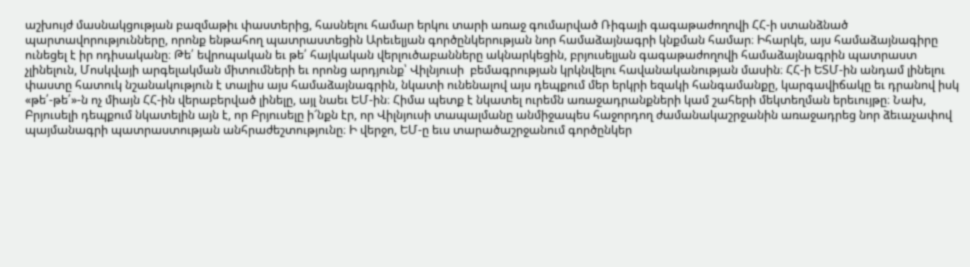աշխույժ մասնակցության բազմաթիւ փաստերից, հասնելու համար երկու տարի առաջ գումարված Ռիգայի գագաթաժողովի ՀՀ-ի ստանձնած պարտավորությունները, որոնք ենթահող պատրաստեցին Արեւելյան գործընկերության նոր համաձայնագրի կնքման համար։ Իհարկե, այս համաձայնագիրը ունեցել է իր ոդիսականը։ Թե՛ եվրոպական եւ թե՛ հայկական վերլուծաբանները ակնարկեցին, բրյուսելյան գագաթաժողովի համաձայնագրին պատրաստ չլինելուն, Մոսկվայի արգելակման միտումների եւ որոնց արդյունք՝ Վիլնյուսի  բեմագրության կրկնվելու հավանականության մասին։ ՀՀ-ի ԵՏՄ-ին անդամ լինելու փաստը հատուկ նշանակություն է տալիս այս համաձայնագրին, նկատի ունենալով այս դեպքում մեր երկրի եզակի հանգամանքը, կարգավիճակը եւ դրանով իսկ «թե՛-թե՛»-ն ոչ միայն ՀՀ-ին վերաբերված լինելը, այլ նաեւ ԵՄ-ին։ Հիմա պետք է նկատել ուրեմն առաջադրանքների կամ շահերի մեկտեղման երեւույթը։ Նախ, Բրյուսելի դեպքում նկատելին այն է, որ Բրյուսելը ի՜նքն էր, որ Վիլնյուսի տապալմանը անմիջապես հաջորդող ժամանակաշրջանին առաջադրեց նոր ձեւաչափով պայմանագրի պատրաստության անհրաժեշտությունը։ Ի վերջո, ԵՄ-ը եւս տարածաշրջանում գործընկեր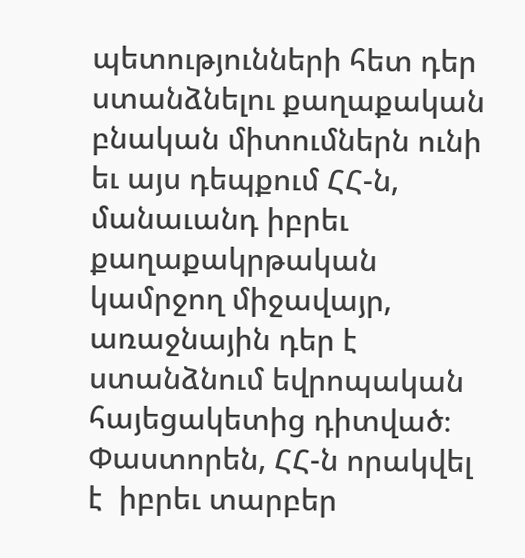պետությունների հետ դեր ստանձնելու քաղաքական բնական միտումներն ունի եւ այս դեպքում ՀՀ-ն, մանաւանդ իբրեւ քաղաքակրթական կամրջող միջավայր, առաջնային դեր է ստանձնում եվրոպական հայեցակետից դիտված։ Փաստորեն, ՀՀ-ն որակվել է  իբրեւ տարբեր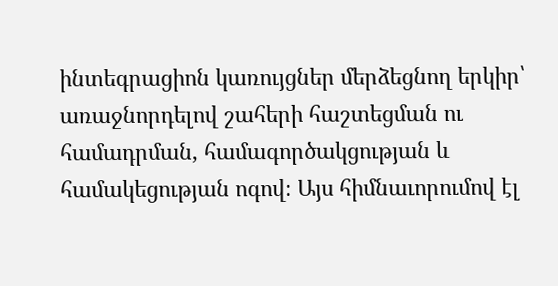ինտեգրացիոն կառույցներ մերձեցնող երկիր՝ առաջնորդելով շահերի հաշտեցման ու համադրման, համագործակցության և համակեցության ոգով։ Այս հիմնաւորումով էլ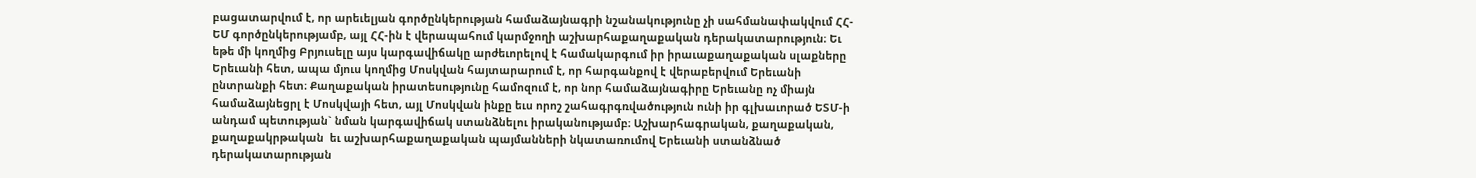բացատարվում է, որ արեւելյան գործընկերության համաձայնագրի նշանակությունը չի սահմանափակվում ՀՀ-ԵՄ գործընկերությամբ, այլ ՀՀ-ին է վերապահում կարմջողի աշխարհաքաղաքական դերակատարություն։ Եւ եթե մի կողմից Բրյուսելը այս կարգավիճակը արժեւորելով է համակարգում իր իրաւաքաղաքական սլաքները Երեւանի հետ, ապա մյուս կողմից Մոսկվան հայտարարում է, որ հարգանքով է վերաբերվում Երեւանի ընտրանքի հետ։ Քաղաքական իրատեսությունը համոզում է, որ նոր համաձայնագիրը Երեւանը ոչ միայն համաձայնեցրլ է Մոսկվայի հետ, այլ Մոսկվան ինքը եւս որոշ շահագրգռվածություն ունի իր գլխաւորած ԵՏՄ-ի անդամ պետության` նման կարգավիճակ ստանձնելու իրականությամբ։ Աշխարհագրական, քաղաքական, քաղաքակրթական  եւ աշխարհաքաղաքական պայմանների նկատառումով Երեւանի ստանձնած դերակատարության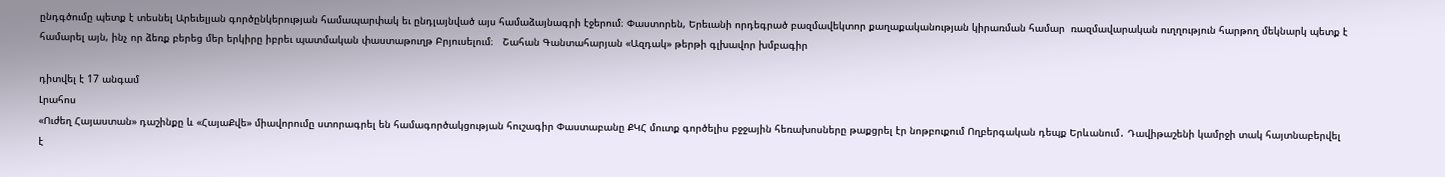ընդգծումը պետք է տեսնել Արեւելյան գործընկերության համապարփակ եւ ընդլայնված այս համաձայնագրի էջերում։ Փաստորեն, Երեւանի որդեգրած բազմավեկտոր քաղաքականության կիրառման համար  ռազմավարական ուղղություն հարթող մեկնարկ պետք է համարել այն, ինչ որ ձեռք բերեց մեր երկիրը իբրեւ պատմական փաստաթուղթ Բրյուսելում։   Շահան Գանտահարյան «Ազդակ» թերթի գլխավոր խմբագիր

դիտվել է 17 անգամ
Լրահոս
«Ուժեղ Հայաստան» դաշինքը և «ՀայաՔվե» միավորումը ստորագրել են համագործակցության հուշագիր Փաստաբանը ՔԿՀ մուտք գործելիս բջջային հեռախոսները թաքցրել էր նոթբուքում Ողբերգական դեպք Երևանում․ Դավիթաշենի կամրջի տակ հայտնաբերվել է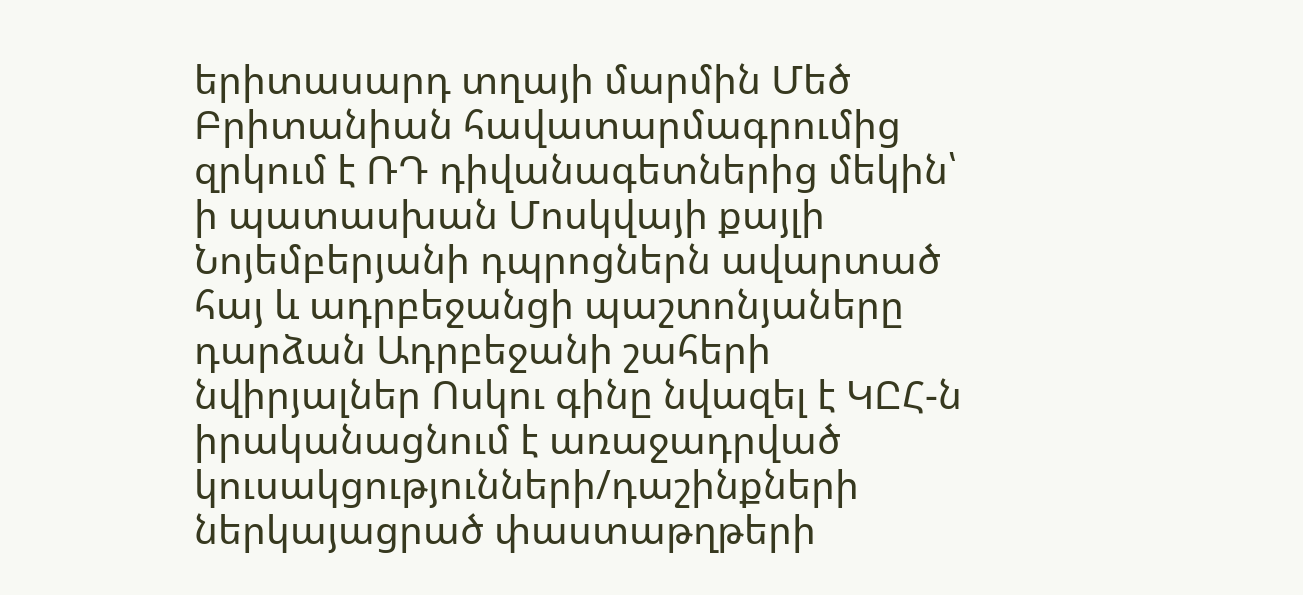երիտասարդ տղայի մարմին Մեծ Բրիտանիան հավատարմագրումից զրկում է ՌԴ դիվանագետներից մեկին՝ ի պատասխան Մոսկվայի քայլի Նոյեմբերյանի դպրոցներն ավարտած հայ և ադրբեջանցի պաշտոնյաները դարձան Ադրբեջանի շահերի նվիրյալներ Ոսկու գինը նվազել է ԿԸՀ-ն իրականացնում է առաջադրված կուսակցությունների/դաշինքների ներկայացրած փաստաթղթերի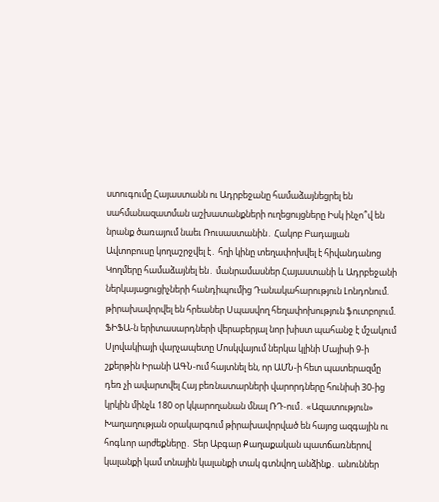ստուգումը Հայաստանն ու Ադրբեջանը համաձայնեցրել են սահմանազատման աշխատանքների ուղեցույցները Իսկ ինչո՞վ են նրանք ծառայում նաեւ Ռուսաստանին․ Հակոբ Բադալյան Ավտոբուսը կողաշրջվել է․ հղի կինը տեղափոխվել է հիվանդանոց Կողմերը համաձայնել են․ մանրամասներ Հայաստանի և Ադրբեջանի ներկայացուցիչների հանդիպումից Դանակահարություն Լոնդոնում. թիրախավորվել են հրեաներ Սպասվող հեղափոխություն ֆուտբոլում. ՖԻՖԱ-ն երիտասարդների վերաբերյալ նոր խիստ պահանջ է մշակում Սլովակիայի վարչապետը Մոսկվայում ներկա կլինի Մայիսի 9-ի շքերթին Իրանի ԱԳՆ-ում հայտնել են, որ ԱՄՆ-ի հետ պատերազմը դեռ չի ավարտվել Հայ բեռնատարների վարորդները հունիսի 30-ից կրկին մինչև 180 օր կկարողանան մնալ ՌԴ-ում․ «Ազատություն» Խաղաղության օրակարգում թիրախավորված են հայոց ազգային ու հոգևոր արժեքները․ Տեր Աբգար Քաղաքական պատճառներով կալանքի կամ տնային կալանքի տակ գտնվող անձինք․ անուններ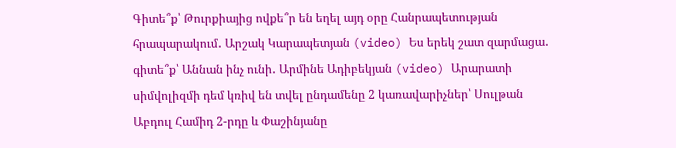Գիտե՞ք՝ Թուրքիայից ովքե՞ր են եղել այդ օրը Հանրապետության հրապարակում․ Արշակ Կարապետյան (video) Ես երեկ շատ զարմացա․ գիտե՞ք՝ Աննան ինչ ունի․ Արմինե Ադիբեկյան (video) Արարատի սիմվոլիզմի դեմ կռիվ են տվել ընդամենը 2 կառավարիչներ՝ Սուլթան Աբդուլ Համիդ 2-րդը և Փաշինյանը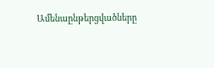Ամենաընթերցվածները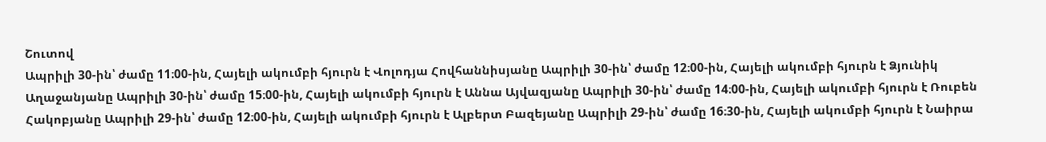Շուտով
Ապրիլի 30-ին՝ ժամը 11։00-ին, Հայելի ակումբի հյուրն է Վոլոդյա Հովհաննիսյանը Ապրիլի 30-ին՝ ժամը 12։00-ին, Հայելի ակումբի հյուրն է Ձյունիկ Աղաջանյանը Ապրիլի 30-ին՝ ժամը 15։00-ին, Հայելի ակումբի հյուրն է Աննա Այվազյանը Ապրիլի 30-ին՝ ժամը 14։00-ին, Հայելի ակումբի հյուրն է Ռուբեն Հակոբյանը Ապրիլի 29-ին՝ ժամը 12։00-ին, Հայելի ակումբի հյուրն է Ալբերտ Բազեյանը Ապրիլի 29-ին՝ ժամը 16։30-ին, Հայելի ակումբի հյուրն է Նաիրա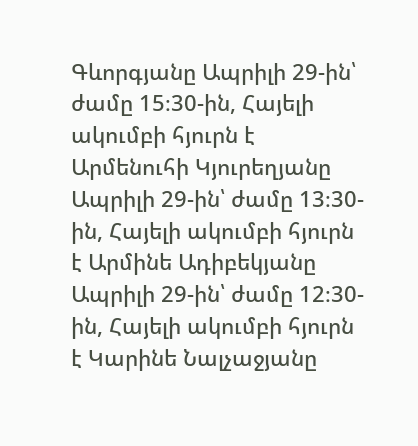Գևորգյանը Ապրիլի 29-ին՝ ժամը 15։30-ին, Հայելի ակումբի հյուրն է Արմենուհի Կյուրեղյանը Ապրիլի 29-ին՝ ժամը 13։30-ին, Հայելի ակումբի հյուրն է Արմինե Ադիբեկյանը Ապրիլի 29-ին՝ ժամը 12։30-ին, Հայելի ակումբի հյուրն է Կարինե Նալչաջյանը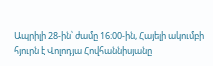Ապրիլի 28-ին՝ ժամը 16։00-ին, Հայելի ակումբի հյուրն է Վոլոդյա Հովհաննիսյանը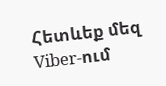Հետևեք մեզ Viber-ում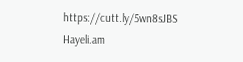https://cutt.ly/5wn8sJBS
Hayeli.am